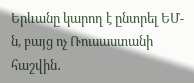Երևանը կարող է ընտրել ԵՄ-ն, բայց ոչ Ռուսաստանի հաշվին․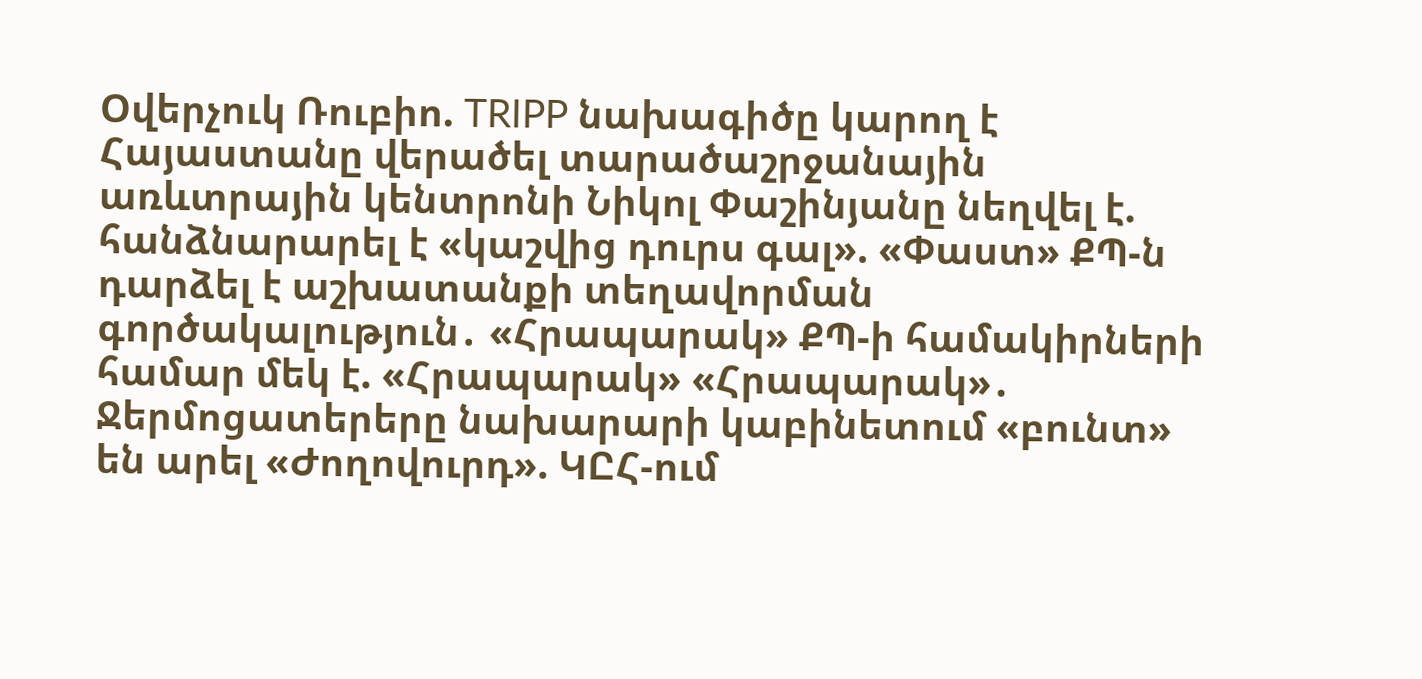Օվերչուկ Ռուբիո. TRIPP նախագիծը կարող է Հայաստանը վերածել տարածաշրջանային առևտրային կենտրոնի Նիկոլ Փաշինյանը նեղվել է. հանձնարարել է «կաշվից դուրս գալ». «Փաստ» ՔՊ-ն դարձել է աշխատանքի տեղավորման գործակալություն․ «Հրապարակ» ՔՊ-ի համակիրների համար մեկ է. «Հրապարակ» «Հրապարակ»․ Ջերմոցատերերը նախարարի կաբինետում «բունտ» են արել «Ժողովուրդ». ԿԸՀ-ում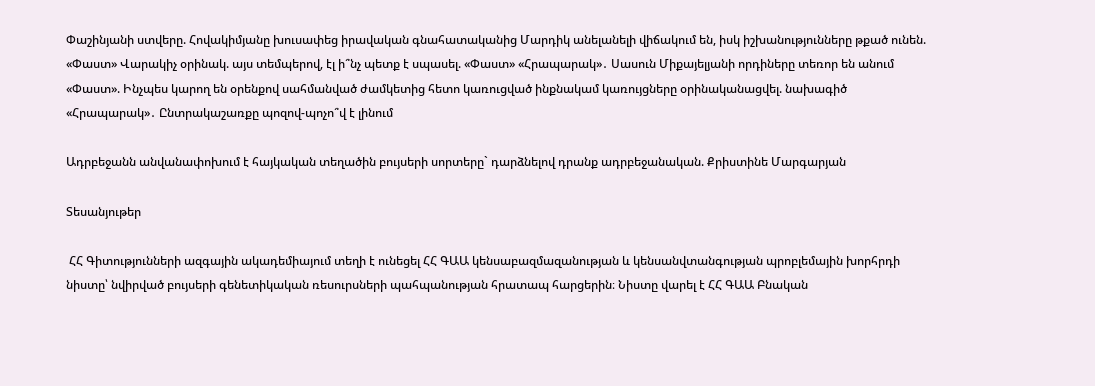Փաշինյանի ստվերը. Հովակիմյանը խուսափեց իրավական գնահատականից Մարդիկ անելանելի վիճակում են, իսկ իշխանությունները թքած ունեն. «Փաստ» Վարակիչ օրինակ. այս տեմպերով, էլ ի՞նչ պետք է սպասել. «Փաստ» «Հրապարակ»․ Սասուն Միքայելյանի որդիները տեռոր են անում «Փաստ». Ինչպես կարող են օրենքով սահմանված ժամկետից հետո կառուցված ինքնակամ կառույցները օրինականացվել. նախագիծ «Հրապարակ»․ Ընտրակաշառքը պոզով-պոչո՞վ է լինում

Ադրբեջանն անվանափոխում է հայկական տեղածին բույսերի սորտերը` դարձնելով դրանք ադրբեջանական. Քրիստինե Մարգարյան

Տեսանյութեր

 ՀՀ Գիտությունների ազգային ակադեմիայում տեղի է ունեցել ՀՀ ԳԱԱ կենսաբազմազանության և կենսանվտանգության պրոբլեմային խորհրդի նիստը՝ նվիրված բույսերի գենետիկական ռեսուրսների պահպանության հրատապ հարցերին։ Նիստը վարել է ՀՀ ԳԱԱ Բնական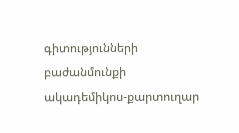գիտությունների բաժանմունքի ակադեմիկոս-քարտուղար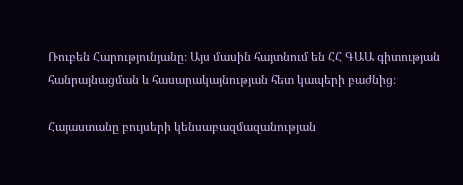Ռուբեն Հարությունյանը։ Այս մասին հայտնում են ՀՀ ԳԱԱ գիտության հանրայնացման և հասարակայնության հետ կապերի բաժնից։

Հայաստանը բույսերի կենսաբազմազանության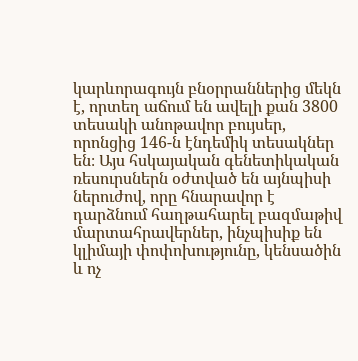կարևորագույն բնօրրաններից մեկն է, որտեղ աճում են ավելի քան 3800 տեսակի անոթավոր բույսեր, որոնցից 146-ն էնդեմիկ տեսակներ են։ Այս հսկայական գենետիկական ռեսուրսներն օժտված են այնպիսի ներուժով, որը հնարավոր է դարձնում հաղթահարել բազմաթիվ մարտահրավերներ, ինչպիսիք են կլիմայի փոփոխությունը, կենսածին և ոչ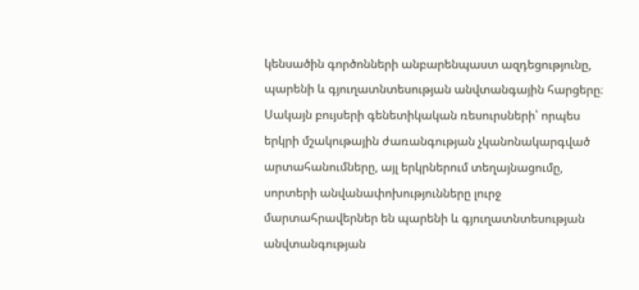կենսածին գործոնների անբարենպաստ ազդեցությունը, պարենի և գյուղատնտեսության անվտանգային հարցերը։ Սակայն բույսերի գենետիկական ռեսուրսների՝ որպես երկրի մշակութային ժառանգության չկանոնակարգված արտահանումները, այլ երկրներում տեղայնացումը, սորտերի անվանափոխությունները լուրջ մարտահրավերներ են պարենի և գյուղատնտեսության անվտանգության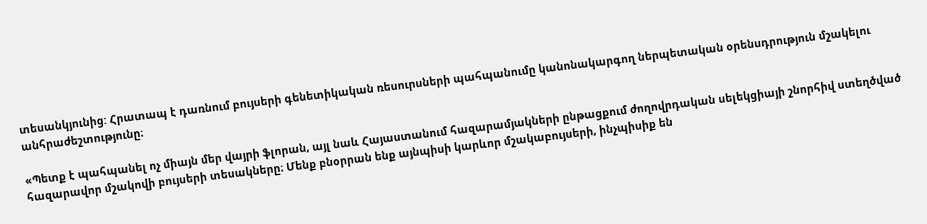տեսանկյունից: Հրատապ է դառնում բույսերի գենետիկական ռեսուրսների պահպանումը կանոնակարգող ներպետական օրենսդրություն մշակելու անհրաժեշտությունը։

«Պետք է պահպանել ոչ միայն մեր վայրի ֆլորան, այլ նաև Հայաստանում հազարամյակների ընթացքում ժողովրդական սելեկցիայի շնորհիվ ստեղծված հազարավոր մշակովի բույսերի տեսակները։ Մենք բնօրրան ենք այնպիսի կարևոր մշակաբույսերի, ինչպիսիք են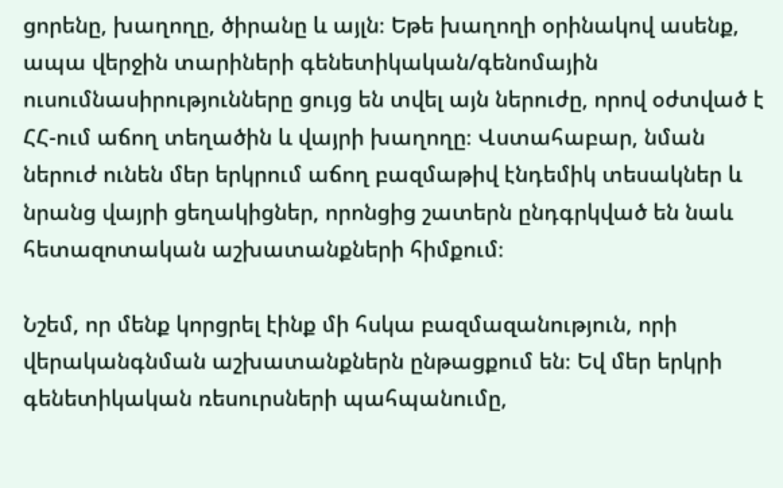ցորենը, խաղողը, ծիրանը և այլն։ Եթե խաղողի օրինակով ասենք, ապա վերջին տարիների գենետիկական/գենոմային ուսումնասիրությունները ցույց են տվել այն ներուժը, որով օժտված է ՀՀ-ում աճող տեղածին և վայրի խաղողը։ Վստահաբար, նման ներուժ ունեն մեր երկրում աճող բազմաթիվ էնդեմիկ տեսակներ և նրանց վայրի ցեղակիցներ, որոնցից շատերն ընդգրկված են նաև հետազոտական աշխատանքների հիմքում։

Նշեմ, որ մենք կորցրել էինք մի հսկա բազմազանություն, որի վերականգնման աշխատանքներն ընթացքում են։ Եվ մեր երկրի գենետիկական ռեսուրսների պահպանումը,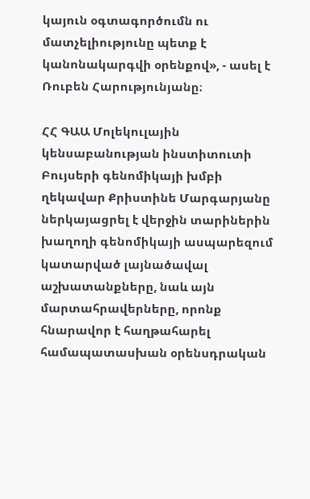կայուն օգտագործումն ու մատչելիությունը պետք է կանոնակարգվի օրենքով», - ասել է Ռուբեն Հարությունյանը։

ՀՀ ԳԱԱ Մոլեկուլային կենսաբանության ինստիտուտի Բույսերի գենոմիկայի խմբի ղեկավար Քրիստինե Մարգարյանը ներկայացրել է վերջին տարիներին խաղողի գենոմիկայի ասպարեզում կատարված լայնածավալ աշխատանքները, նաև այն մարտահրավերները, որոնք հնարավոր է հաղթահարել համապատասխան օրենսդրական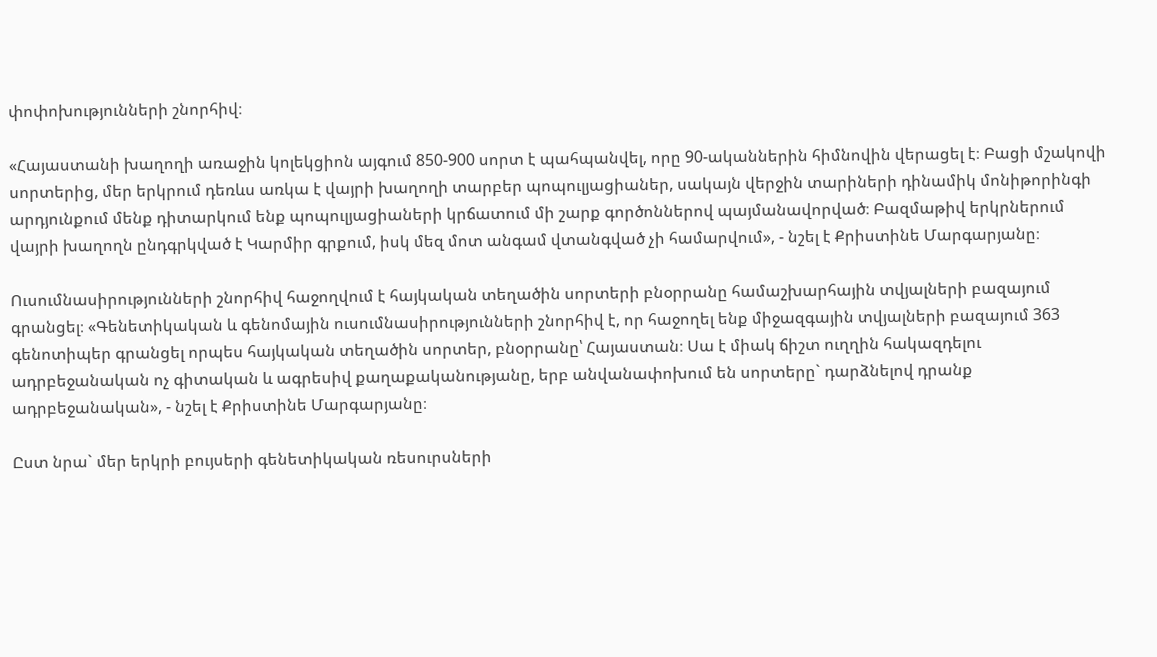փոփոխությունների շնորհիվ։

«Հայաստանի խաղողի առաջին կոլեկցիոն այգում 850-900 սորտ է պահպանվել, որը 90-ականներին հիմնովին վերացել է։ Բացի մշակովի սորտերից, մեր երկրում դեռևս առկա է վայրի խաղողի տարբեր պոպուլյացիաներ, սակայն վերջին տարիների դինամիկ մոնիթորինգի արդյունքում մենք դիտարկում ենք պոպուլյացիաների կրճատում մի շարք գործոններով պայմանավորված։ Բազմաթիվ երկրներում վայրի խաղողն ընդգրկված է Կարմիր գրքում, իսկ մեզ մոտ անգամ վտանգված չի համարվում», - նշել է Քրիստինե Մարգարյանը։

Ուսումնասիրությունների շնորհիվ հաջողվում է հայկական տեղածին սորտերի բնօրրանը համաշխարհային տվյալների բազայում գրանցել։ «Գենետիկական և գենոմային ուսումնասիրությունների շնորհիվ է, որ հաջողել ենք միջազգային տվյալների բազայում 363 գենոտիպեր գրանցել որպես հայկական տեղածին սորտեր, բնօրրանը՝ Հայաստան։ Սա է միակ ճիշտ ուղղին հակազդելու ադրբեջանական ոչ գիտական և ագրեսիվ քաղաքականությանը, երբ անվանափոխում են սորտերը` դարձնելով դրանք ադրբեջանական», - նշել է Քրիստինե Մարգարյանը։

Ըստ նրա` մեր երկրի բույսերի գենետիկական ռեսուրսների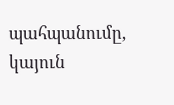պահպանումը, կայուն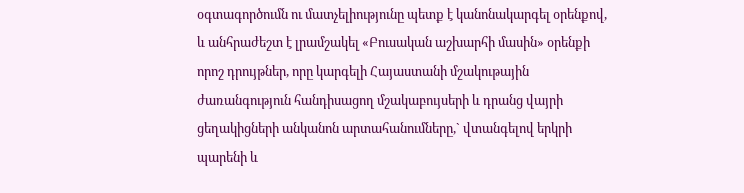օգտագործումն ու մատչելիությունը պետք է կանոնակարգել օրենքով, և անհրաժեշտ է լրամշակել «Բուսական աշխարհի մասին» օրենքի որոշ դրույթներ, որը կարգելի Հայաստանի մշակութային ժառանգություն հանդիսացող մշակաբույսերի և դրանց վայրի ցեղակիցների անկանոն արտահանումները,` վտանգելով երկրի պարենի և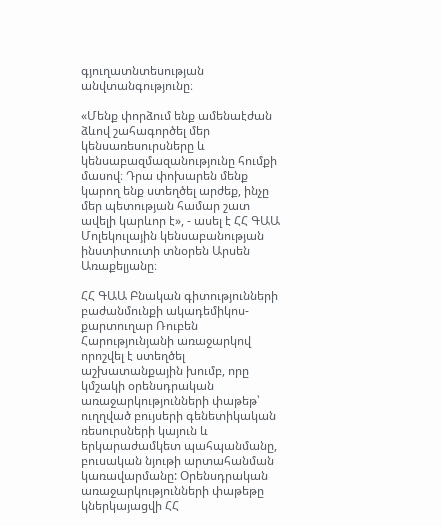գյուղատնտեսության անվտանգությունը։

«Մենք փորձում ենք ամենաէժան ձևով շահագործել մեր կենսառեսուրսները և կենսաբազմազանությունը հումքի մասով։ Դրա փոխարեն մենք կարող ենք ստեղծել արժեք, ինչը մեր պետության համար շատ ավելի կարևոր է», - ասել է ՀՀ ԳԱԱ Մոլեկուլային կենսաբանության ինստիտուտի տնօրեն Արսեն Առաքելյանը։

ՀՀ ԳԱԱ Բնական գիտությունների բաժանմունքի ակադեմիկոս-քարտուղար Ռուբեն Հարությունյանի առաջարկով որոշվել է ստեղծել աշխատանքային խումբ, որը կմշակի օրենսդրական առաջարկությունների փաթեթ՝ ուղղված բույսերի գենետիկական ռեսուրսների կայուն և երկարաժամկետ պահպանմանը, բուսական նյութի արտահանման կառավարմանը: Օրենսդրական առաջարկությունների փաթեթը կներկայացվի ՀՀ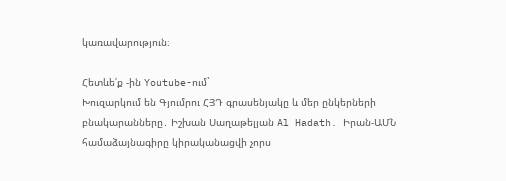կառավարություն։

Հետևե՛ք -ին Youtube-ում`
Խուզարկում են Գյումրու ՀՅԴ գրասենյակը և մեր ընկերների բնակարանները․ Իշխան Սաղաթելյան Al Hadath. Իրան-ԱՄՆ համաձայնագիրը կիրականացվի չորս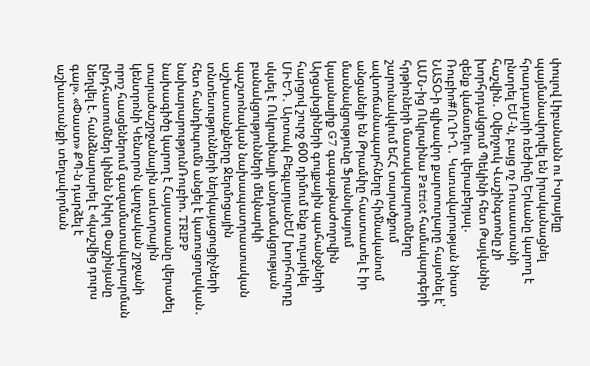փուլով Լիբանանն ու Իսրայելը պայմանավորվել են իրականացնել հրադադարի ռեժիմը Երևանը կարող է ընտրել ԵՄ-ն, բայց ոչ Ռուսաստանի հաշվին․ Օվերչուկ Վաշինգտոնը չի խորհրդակցում Պեկինի հետ Թայվանին զենք վաճառելու վերաբերյալ․ Ռուբիո#ՈւՂԻՂ․ Կառավարության նիստ ՆԱՏՕ-ի գլխավոր քարտուղարը հայտնել է՝ ԱՄՆ-ից Ուկրաինա Patriot համակարգերի հրթիռների մատակարարումները շարունակվում եՀՀ տարածքում ավտոճանապարհները հիմնականում անցանելի են Թրամփը հաստատել է իր մասնակցությունը Ֆրանսիայում կայանալիք G7 գագաթնաժողովին Արցախցիների գույքային պահանջների հարցով շուրջ 600 դիմում ենք ուղարկել ՄԻԵԴ․ Արտակ ԲեգլարյանԵՄ խորհուրդը սկսել է Ուկրաինայի անդամակցության բանակցությունների մեկնարկի պաշտոնական նախապատրաստական աշխատանքները Ջերմոցային տնտեսությունների ներկայացուցիչների հետ հանդիպումն անցել է կառուցողական․ նախարարությունՌուբիո. TRIPP նախագիծը կարող է Հայաստանը վերածել տարածաշրջանային առևտրային կենտրոնի Կենտրոն վարչական շրջանի որոշ հասցեներում գազամատակարարման ընդհատումներ կինեն Նիկոլ Փաշինյանը նեղվել է. հանձնարարել է «կաշվից դուրս գալ». «Փաստ» ՔՊ-ն դարձել է աշխատանքի տեղավորման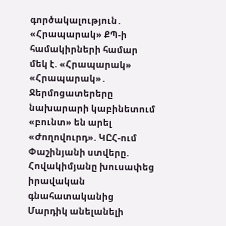գործակալություն․ «Հրապարակ» ՔՊ-ի համակիրների համար մեկ է. «Հրապարակ» «Հրապարակ»․ Ջերմոցատերերը նախարարի կաբինետում «բունտ» են արել «Ժողովուրդ». ԿԸՀ-ում Փաշինյանի ստվերը. Հովակիմյանը խուսափեց իրավական գնահատականից Մարդիկ անելանելի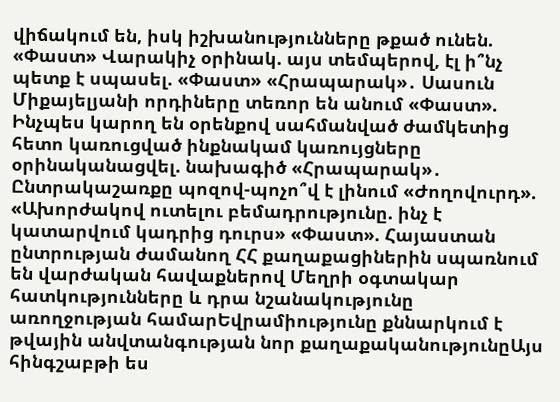վիճակում են, իսկ իշխանությունները թքած ունեն. «Փաստ» Վարակիչ օրինակ. այս տեմպերով, էլ ի՞նչ պետք է սպասել. «Փաստ» «Հրապարակ»․ Սասուն Միքայելյանի որդիները տեռոր են անում «Փաստ». Ինչպես կարող են օրենքով սահմանված ժամկետից հետո կառուցված ինքնակամ կառույցները օրինականացվել. նախագիծ «Հրապարակ»․ Ընտրակաշառքը պոզով-պոչո՞վ է լինում «Ժողովուրդ». «Ախորժակով ուտելու բեմադրությունը. ինչ է կատարվում կադրից դուրս» «Փաստ». Հայաստան ընտրության ժամանող ՀՀ քաղաքացիներին սպառնում են վարժական հավաքներով Մեղրի օգտակար հատկությունները և դրա նշանակությունը առողջության համարԵվրամիությունը քննարկում է թվային անվտանգության նոր քաղաքականությունըԱյս հինգշաբթի ես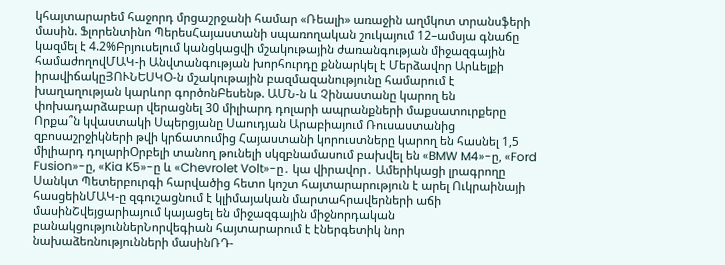կհայտարարեմ հաջորդ մրցաշրջանի համար «Ռեալի» առաջին աղմկոտ տրանսֆերի մասին. Ֆլորենտինո ՊերեսՀայաստանի սպառողական շուկայում 12–ամսյա գնաճը կազմել է 4.2%Բրյուսելում կանցկացվի մշակութային ժառանգության միջազգային համաժողովՄԱԿ-ի Անվտանգության խորհուրդը քննարկել է Մերձավոր Արևելքի իրավիճակըՅՈՒՆԵՍԿՕ-ն մշակութային բազմազանությունը համարում է խաղաղության կարևոր գործոնԲեսենթ. ԱՄՆ-ն և Չինաստանը կարող են փոխադարձաբար վերացնել 30 միլիարդ դոլարի ապրանքների մաքսատուրքերը Որքա՞ն կվաստակի Սպերցյանը Սաուդյան Արաբիայում Ռուսաստանից զբոսաշրջիկների թվի կրճատումից Հայաստանի կորուստները կարող են հասնել 1,5 միլիարդ դոլարիՕրբելի տանող թունելի սկզբնամասում բախվել են «BMW M4»-ը, «Ford Fusion»-ը, «Kia K5»-ը և «Chevrolet Volt»-ը․ կա վիրավոր․ Ամերիկացի լրագրողը Սանկտ Պետերբուրգի հարվածից հետո կոշտ հայտարարություն է արել Ուկրաինայի հասցեինՄԱԿ-ը զգուշացնում է կլիմայական մարտահրավերների աճի մասինՇվեյցարիայում կայացել են միջազգային միջնորդական բանակցություններՆորվեգիան հայտարարում է էներգետիկ նոր նախաձեռնությունների մասինՌԴ-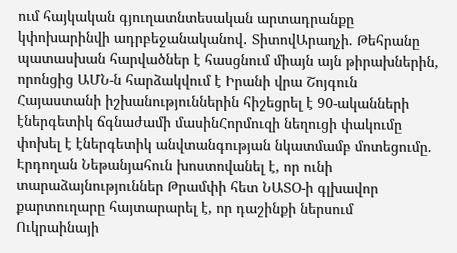ում հայկական գյուղատնտեսական արտադրանքը կփոխարինվի ադրբեջանականով․ ՏիտովԱրաղչի. Թեհրանը պատասխան հարվածներ է հասցնում միայն այն թիրախներին, որոնցից ԱՄՆ-ն հարձակվում է Իրանի վրա Շոյգուն Հայաստանի իշխանություններին հիշեցրել է 90-ականների էներգետիկ ճգնաժամի մասինՀորմուզի նեղուցի փակումը փոխել է էներգետիկ անվտանգության նկատմամբ մոտեցումը. Էրդողան Նեթանյահուն խոստովանել է, որ ունի տարաձայնություններ Թրամփի հետ ՆԱՏՕ-ի գլխավոր քարտուղարը հայտարարել է, որ դաշինքի ներսում Ուկրաինայի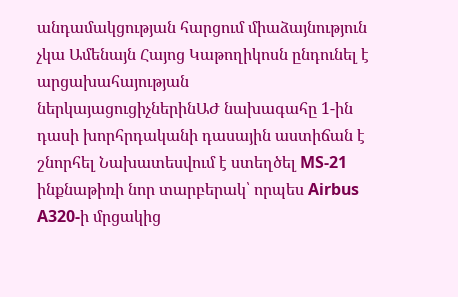անդամակցության հարցում միաձայնություն չկա Ամենայն Հայոց Կաթողիկոսն ընդունել է արցախահայության ներկայացուցիչներինԱԺ նախագահը 1-ին դասի խորհրդականի դասային աստիճան է շնորհել Նախատեսվում է ստեղծել MS-21 ինքնաթիռի նոր տարբերակ՝ որպես Airbus A320-ի մրցակից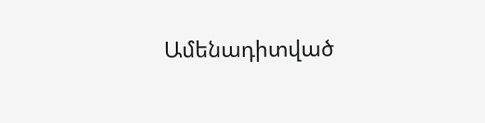Ամենադիտված